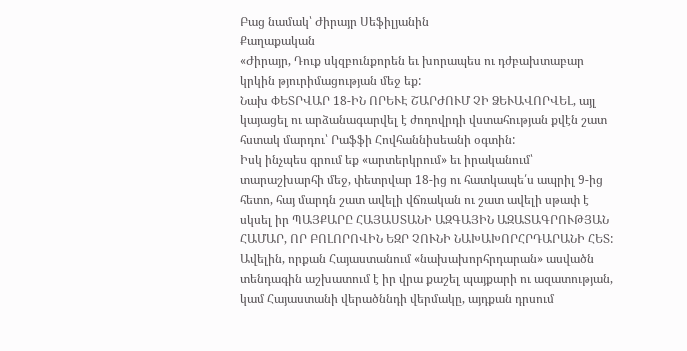Բաց նամակ՝ Ժիրայր Սեֆիլյանին
Քաղաքական
«Ժիրայր, Դուք սկզբունքորեն եւ խորապես ու դժբախտաբար կրկին թյուրիմացության մեջ եք:
Նախ ՓԵՏՐՎԱՐ 18-ԻՆ ՈՐԵՒԷ ՇԱՐԺՈՒՄ ՉԻ ՁԵՒԱՎՈՐՎԵԼ, այլ կայացել ու արձանագարվել է ժողովրդի վստահության քվէն շատ հստակ մարդու՝ Րաֆֆի Հովհաննիսեանի օգտին:
Իսկ ինչպես գրում եք «արտերկրում» եւ իրականում՝ տարաշխարհի մեջ, փետրվար 18-ից ու հատկապե՛ս ապրիլ 9-ից հետո, հայ մարդն շատ ավելի վճռական ու շատ ավելի սթափ է սկսել իր ՊԱՅՔԱՐԸ ՀԱՅԱՍՏԱՆԻ ԱԶԳԱՅԻՆ ԱԶԱՏԱԳՐՈՒԹՅԱՆ ՀԱՄԱՐ, ՈՐ ԲՈԼՈՐՈՎԻՆ ԵԶՐ ՉՈՒՆԻ ՆԱԽԱԽՈՐՀՐԴԱՐԱՆԻ ՀԵՏ:
Ավելին, որքան Հայաստանում «նախախորհրդարան» ասվածն տենդագին աշխատում է իր վրա քաշել պայքարի ու ազատության, կամ Հայաստանի վերածննդի վերմակը, այդքան դրսում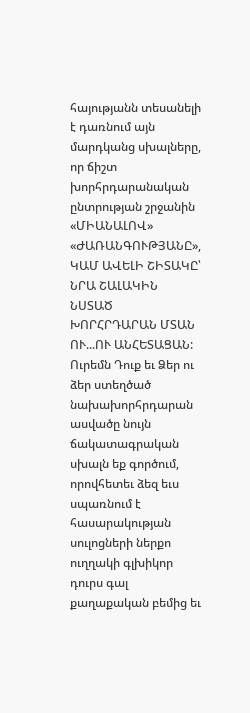հայությանն տեսանելի է դառնում այն մարդկանց սխալները, որ ճիշտ խորհրդարանական ընտրության շրջանին «ՄԻԱՆԱԼՈՎ» «ԺԱՌԱՆԳՈՒԹՅԱՆԸ», ԿԱՄ ԱՎԵԼԻ ՇԻՏԱԿԸ՝ ՆՐԱ ՇԱԼԱԿԻՆ ՆՍՏԱԾ ԽՈՐՀՐԴԱՐԱՆ ՄՏԱՆ ՈՒ...ՈՒ ԱՆՀԵՏԱՑԱՆ:
Ուրեմն Դուք եւ Ձեր ու ձեր ստեղծած նախախորհրդարան ասվածը նույն ճակատագրական սխալն եք գործում, որովհետեւ ձեզ եւս սպառնում է հասարակության սուլոցների ներքո ուղղակի գլխիկոր դուրս գալ քաղաքական բեմից եւ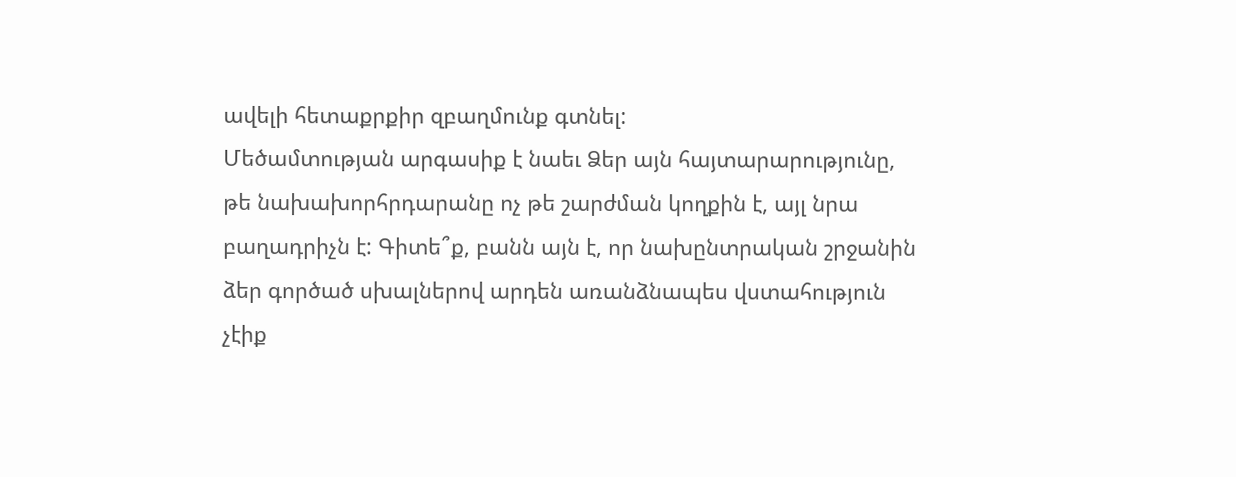ավելի հետաքրքիր զբաղմունք գտնել:
Մեծամտության արգասիք է նաեւ Ձեր այն հայտարարությունը, թե նախախորհրդարանը ոչ թե շարժման կողքին է, այլ նրա բաղադրիչն է: Գիտե՞ք, բանն այն է, որ նախընտրական շրջանին ձեր գործած սխալներով արդեն առանձնապես վստահություն չէիք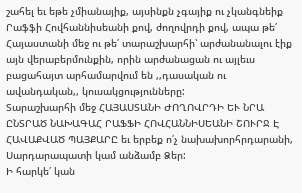շահել եւ եթե չմիանայիք, այսինքն չգայիք ու չկանգնեիք Րաֆֆի Հովհաննիսեանի քով, ժողովրդի քով, ապա թե՛ Հայաստանի մեջ ու թե՛ տարաշխարհի՝ արժանանալու էիք այն վերաբերմունքին, որին արժանացան ու այլեւս բացահայտ արհամարվում են ,,դասական ու ավանդական,, կուսակցությունները:
Տարաշխարհի մեջ ՀԱՅԱՍՏԱՆԻ ԺՈՂՈՎՐԴԻ ԵՒ ՆՐԱ ԸՆՏՐԱԾ ՆԱԽԱԳԱՀ ՐԱՖՖԻ ՀՈՎՀԱՆՆԻՍԵԱՆԻ ՇՈՒՐՋ Է ՀԱՎԱՔՎԱԾ ՊԱՅՔԱՐԸ եւ երբեք ո՛չ նախախորհրդարանի, Սարդարապատի կամ անձամբ Ձեր:
Ի հարկե՛ կան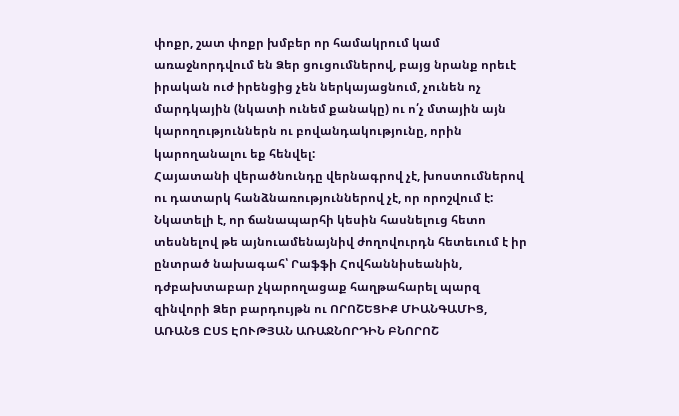փոքր, շատ փոքր խմբեր որ համակրում կամ առաջնորդվում են Ձեր ցուցումներով, բայց նրանք որեւէ իրական ուժ իրենցից չեն ներկայացնում, չունեն ոչ մարդկային (նկատի ունեմ քանակը) ու ո՛չ մտային այն կարողություններն ու բովանդակությունը, որին կարողանալու եք հենվել:
Հայատանի վերածնունդը վերնագրով չէ, խոստումներով ու դատարկ հանձնառություններով չէ, որ որոշվում է: Նկատելի է, որ ճանապարհի կեսին հասնելուց հետո տեսնելով թե այնուամենայնիվ ժողովուրդն հետեւում է իր ընտրած նախագահ՝ Րաֆֆի Հովհաննիսեանին, դժբախտաբար չկարողացաք հաղթահարել պարզ զինվորի Ձեր բարդույթն ու ՈՐՈՇԵՑԻՔ ՄԻԱՆԳԱՄԻՑ, ԱՌԱՆՑ ԸՍՏ ԷՈՒԹՅԱՆ ԱՌԱՋՆՈՐԴԻՆ ԲՆՈՐՈՇ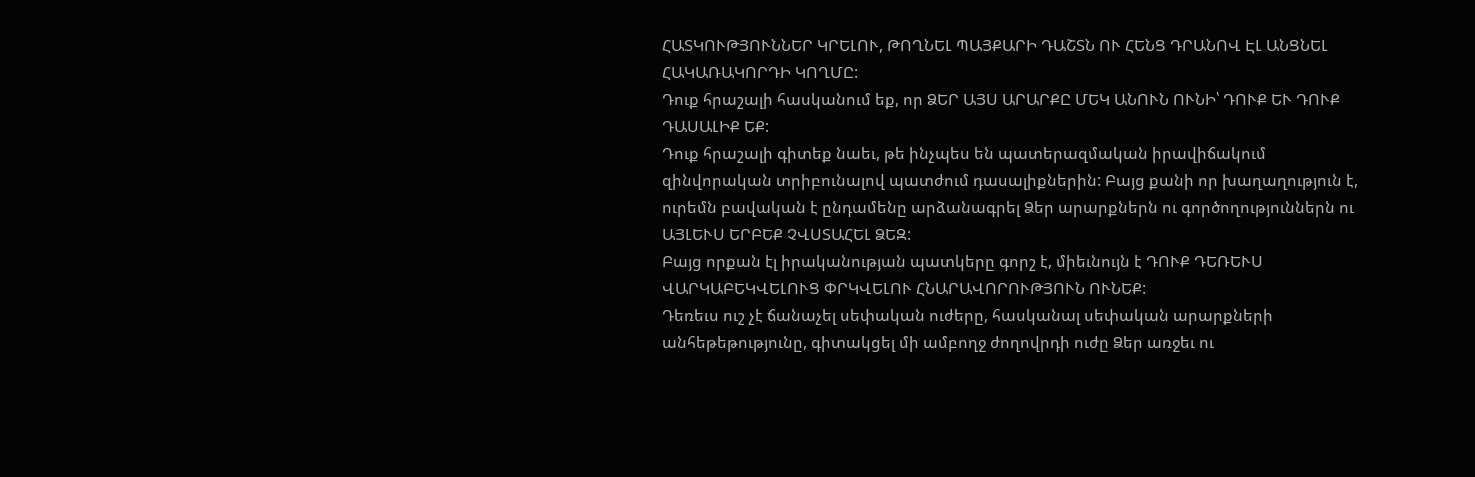ՀԱՏԿՈՒԹՅՈՒՆՆԵՐ ԿՐԵԼՈՒ, ԹՈՂՆԵԼ ՊԱՅՔԱՐԻ ԴԱՇՏՆ ՈՒ ՀԵՆՑ ԴՐԱՆՈՎ ԷԼ ԱՆՑՆԵԼ ՀԱԿԱՌԱԿՈՐԴԻ ԿՈՂՄԸ:
Դուք հրաշալի հասկանում եք, որ ՁԵՐ ԱՅՍ ԱՐԱՐՔԸ ՄԵԿ ԱՆՈՒՆ ՈՒՆԻ՝ ԴՈՒՔ ԵՒ ԴՈՒՔ ԴԱՍԱԼԻՔ ԵՔ:
Դուք հրաշալի գիտեք նաեւ, թե ինչպես են պատերազմական իրավիճակում զինվորական տրիբունալով պատժում դասալիքներին: Բայց քանի որ խաղաղություն է, ուրեմն բավական է ընդամենը արձանագրել Ձեր արարքներն ու գործողություններն ու ԱՅԼԵՒՍ ԵՐԲԵՔ ՉՎՍՏԱՀԵԼ ՁԵԶ:
Բայց որքան էլ իրականության պատկերը գորշ է, միեւնույն է ԴՈՒՔ ԴԵՌԵՒՍ ՎԱՐԿԱԲԵԿՎԵԼՈՒՑ ՓՐԿՎԵԼՈՒ ՀՆԱՐԱՎՈՐՈՒԹՅՈՒՆ ՈՒՆԵՔ:
Դեռեւս ուշ չէ ճանաչել սեփական ուժերը, հասկանալ սեփական արարքների անհեթեթությունը, գիտակցել մի ամբողջ ժողովրդի ուժը Ձեր առջեւ ու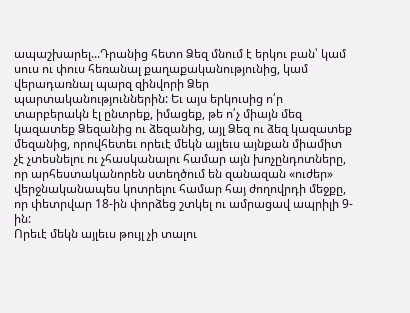ապաշխարել...Դրանից հետո Ձեզ մնում է երկու բան՝ կամ սուս ու փուս հեռանալ քաղաքականությունից, կամ վերադառնալ պարզ զինվորի Ձեր պարտականություններին: Եւ այս երկուսից ո՛ր տարբերակն էլ ընտրեք, իմացեք, թե ո՛չ միայն մեզ կազատեք Ձեզանից ու ձեզանից, այլ Ձեզ ու ձեզ կազատեք մեզանից, որովհետեւ որեւէ մեկն այլեւս այնքան միամիտ չէ չտեսնելու ու չհասկանալու համար այն խոչընդոտները, որ արհեստականորեն ստեղծում են զանազան «ուժեր» վերջնականապես կոտրելու համար հայ ժողովրդի մեջքը, որ փետրվար 18-ին փորձեց շտկել ու ամրացավ ապրիլի 9-ին:
Որեւէ մեկն այլեւս թույլ չի տալու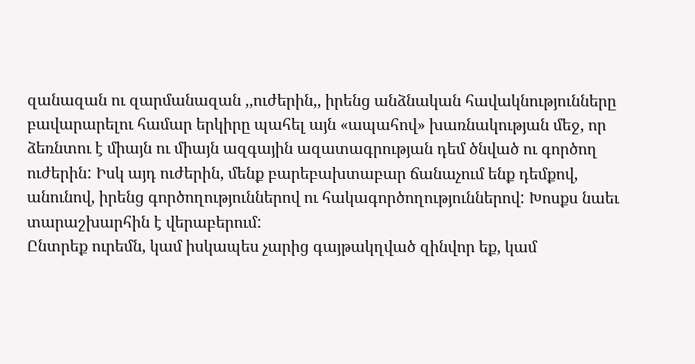զանազան ու զարմանազան ,,ուժերին,, իրենց անձնական հավակնությունները բավարարելու համար երկիրը պահել այն «ապահով» խառնակության մեջ, որ ձեռնտու է միայն ու միայն ազգային ազատագրության դեմ ծնված ու գործող ուժերին: Իսկ այդ ուժերին, մենք բարեբախտաբար ճանաչում ենք դեմքով, անունով, իրենց գործողություններով ու հակագործողություններով: Խոսքս նաեւ տարաշխարհին է վերաբերում:
Ընտրեք ուրեմն, կամ իսկապես չարից գայթակղված զինվոր եք, կամ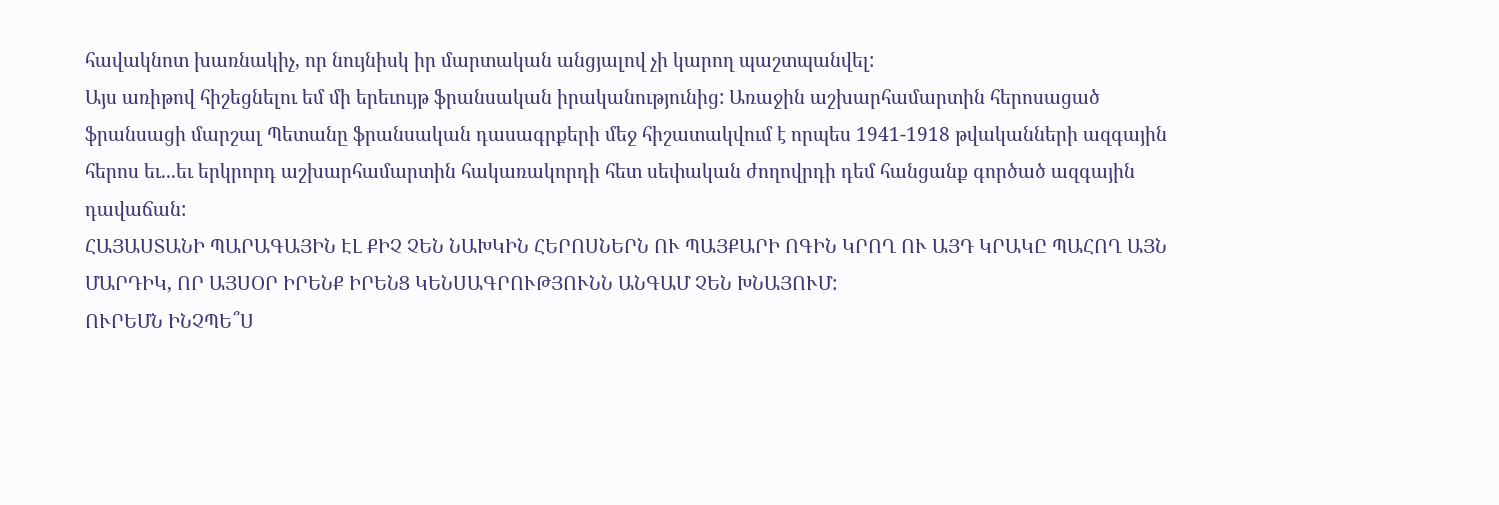հավակնոտ խառնակիչ, որ նույնիսկ իր մարտական անցյալով չի կարող պաշտպանվել:
Այս առիթով հիշեցնելու եմ մի երեւույթ ֆրանսական իրականությունից: Առաջին աշխարհամարտին հերոսացած ֆրանսացի մարշալ Պետանը ֆրանսական դասագրքերի մեջ հիշատակվում է որպես 1941-1918 թվականների ազգային հերոս եւ...եւ երկրորդ աշխարհամարտին հակառակորդի հետ սեփական ժողովրդի դեմ հանցանք գործած ազգային դավաճան:
ՀԱՅԱՍՏԱՆԻ ՊԱՐԱԳԱՅԻՆ ԷԼ ՔԻՉ ՉԵՆ ՆԱԽԿԻՆ ՀԵՐՈՍՆԵՐՆ ՈՒ ՊԱՅՔԱՐԻ ՈԳԻՆ ԿՐՈՂ ՈՒ ԱՅԴ ԿՐԱԿԸ ՊԱՀՈՂ ԱՅՆ ՄԱՐԴԻԿ, ՈՐ ԱՅՍՕՐ ԻՐԵՆՔ ԻՐԵՆՑ ԿԵՆՍԱԳՐՈՒԹՅՈՒՆՆ ԱՆԳԱՄ ՉԵՆ ԽՆԱՅՈՒՄ:
ՈՒՐԵՄՆ ԻՆՉՊԵ՞Ս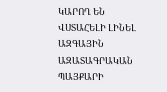ԿԱՐՈՂ ԵՆ ՎՍՏԱՀԵԼԻ ԼԻՆԵԼ ԱԶԳԱՅԻՆ ԱԶԱՏԱԳՐԱԿԱՆ ՊԱՅՔԱՐԻ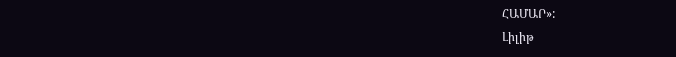ՀԱՄԱՐ»:
Լիլիթ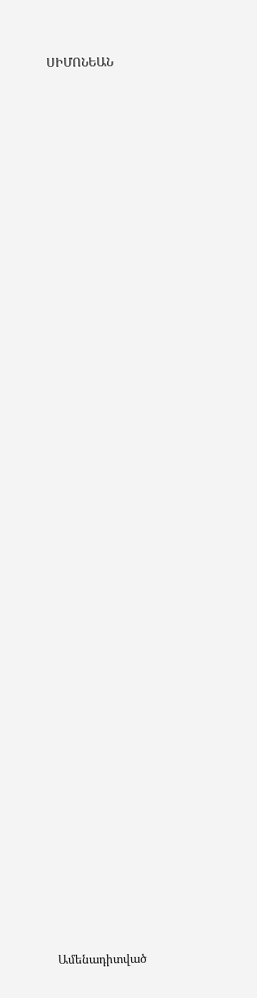ՍԻՄՈՆԵԱՆ


















































Ամենադիտված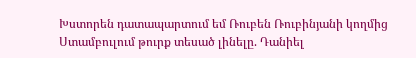Խստորեն դատապարտում եմ Ռուբեն Ռուբինյանի կողմից Ստամբուլում թուրք տեսած լինելը. Դանիել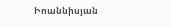Իոաննիսյան